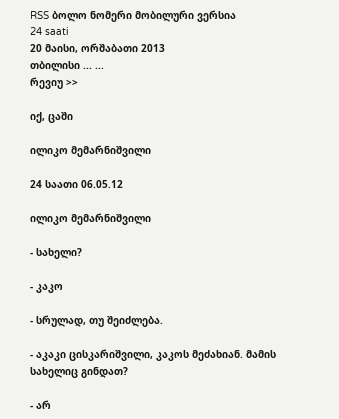RSS ბოლო ნომერი მობილური ვერსია
24 saati
20 მაისი, ორშაბათი 2013
თბილისი ... ...
რევიუ >>

იქ, ცაში

ილიკო მემარნიშვილი

24 საათი 06.05.12

ილიკო მემარნიშვილი

- სახელი?

- კაკო

- სრულად, თუ შეიძლება.

- აკაკი ცისკარიშვილი, კაკოს მეძახიან. მამის სახელიც გინდათ?

- არ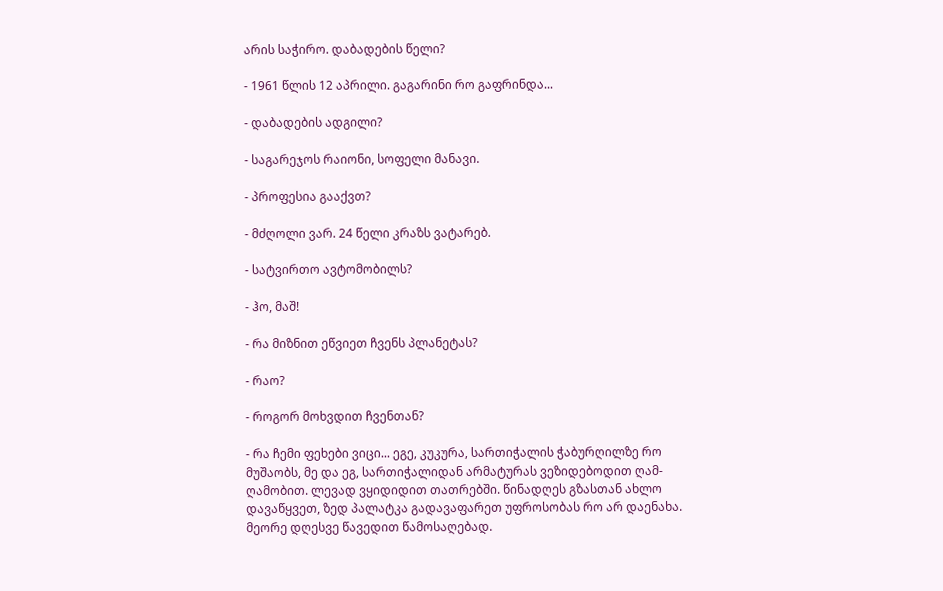არის საჭირო. დაბადების წელი?

- 1961 წლის 12 აპრილი. გაგარინი რო გაფრინდა...

- დაბადების ადგილი?

- საგარეჯოს რაიონი, სოფელი მანავი.

- პროფესია გააქვთ?

- მძღოლი ვარ. 24 წელი კრაზს ვატარებ.

- სატვირთო ავტომობილს?

- ჰო, მაშ!

- რა მიზნით ეწვიეთ ჩვენს პლანეტას?

- რაო?

- როგორ მოხვდით ჩვენთან?

- რა ჩემი ფეხები ვიცი... ეგე, კუკურა, სართიჭალის ჭაბურღილზე რო მუშაობს, მე და ეგ, სართიჭალიდან არმატურას ვეზიდებოდით ღამ-ღამობით. ლევად ვყიდიდით თათრებში. წინადღეს გზასთან ახლო დავაწყვეთ, ზედ პალატკა გადავაფარეთ უფროსობას რო არ დაენახა. მეორე დღესვე წავედით წამოსაღებად.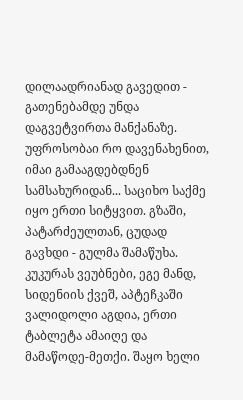დილაადრიანად გავედით - გათენებამდე უნდა დაგვეტვირთა მანქანაზე. უფროსობაი რო დავენახენით, იმაი გამააგდებდნენ სამსახურიდან... საციხო საქმე იყო ერთი სიტყვით. გზაში, პატარძეულთან, ცუდად გავხდი - გულმა შამაწუხა. კუკურას ვეუბნები, ეგე მანდ, სიდენიის ქვეშ, აპტეჩკაში ვალიდოლი აგდია, ერთი ტაბლეტა ამაიღე და მამაწოდე-მეთქი. შაყო ხელი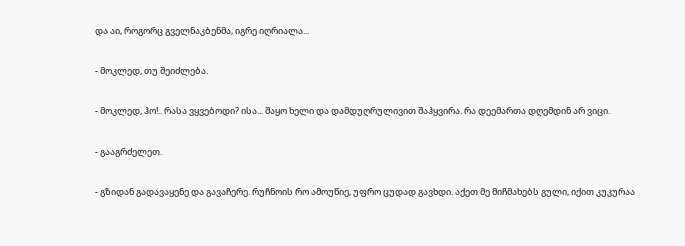და აი, როგორც გველნაკბენმა, იგრე იღრიალა...

- მოკლედ, თუ შეიძლება.

- მოკლედ, ჰო!.. რასა ვყვებოდი? ისა... შაყო ხელი და დამდუღრულივით შაჰყვირა. რა დეემართა დღემდინ არ ვიცი.

- გააგრძელეთ.

- გზიდან გადავაყენე და გავაჩერე. რუჩნოის რო ამოუწიე, უფრო ცუდად გავხდი. აქეთ მე მიჩმახებს გული, იქით კუკურაა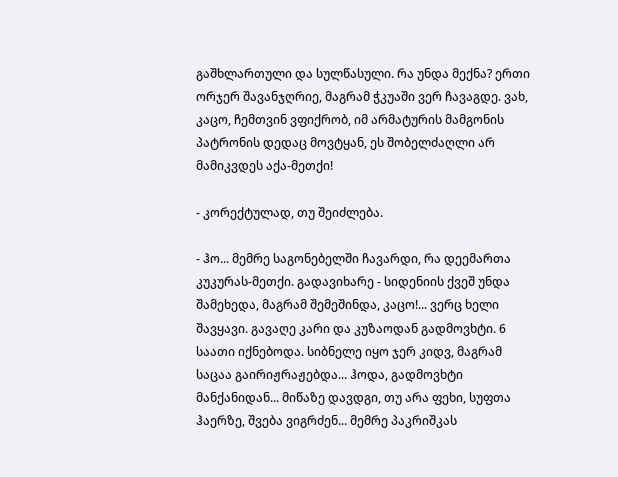გაშხლართული და სულწასული. რა უნდა მექნა? ერთი ორჯერ შავანჯღრიე, მაგრამ ჭკუაში ვერ ჩავაგდე. ვახ, კაცო, ჩემთვინ ვფიქრობ, იმ არმატურის მამგონის პატრონის დედაც მოვტყან, ეს შობელძაღლი არ მამიკვდეს აქა-მეთქი!

- კორექტულად, თუ შეიძლება.

- ჰო... მემრე საგონებელში ჩავარდი, რა დეემართა კუკურას-მეთქი. გადავიხარე - სიდენიის ქვეშ უნდა შამეხედა, მაგრამ შემეშინდა, კაცო!... ვერც ხელი შავყავი. გავაღე კარი და კუზაოდან გადმოვხტი. 6 საათი იქნებოდა. სიბნელე იყო ჯერ კიდვ, მაგრამ საცაა გაირიჟრაჟებდა... ჰოდა, გადმოვხტი მანქანიდან... მიწაზე დავდგი, თუ არა ფეხი, სუფთა ჰაერზე, შვება ვიგრძენ... მემრე პაკრიშკას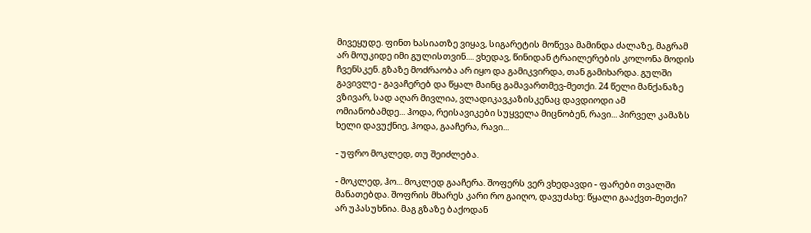მივეყუდე. ფინთ ხასიათზე ვიყავ, სიგარეტის მოწევა მამინდა ძალაზე, მაგრამ არ მოუკიდე იმი გულისთვინ.... ვხედავ, წინიდან ტრაილერების კოლონა მოდის ჩვენსკენ. გზაზე მოძრაობა არ იყო და გამიკვირდა, თან გამიხარდა. გულში გავივლე - გავაჩერებ და წყალ მაინც გამავართმევ-მეთქი. 24 წელი მანქანაზე ვზივარ, სად აღარ მივლია, ვლადიკავკაზისკენაც დავდიოდი ამ ომიანობამდე... ჰოდა, რეისავიკები სუყველა მიცნობენ, რავი... პირველ კამაზს ხელი დავუქნიე, ჰოდა, გააჩერა, რავი...

- უფრო მოკლედ, თუ შეიძლება.

- მოკლედ, ჰო... მოკლედ გააჩერა. შოფერს ვერ ვხედავდი - ფარები თვალში მანათებდა. შოფრის მხარეს კარი რო გაიღო, დავუძახე: წყალი გააქვთ-მეთქი? არ უპასუხნია. მაგ გზაზე ბაქოდან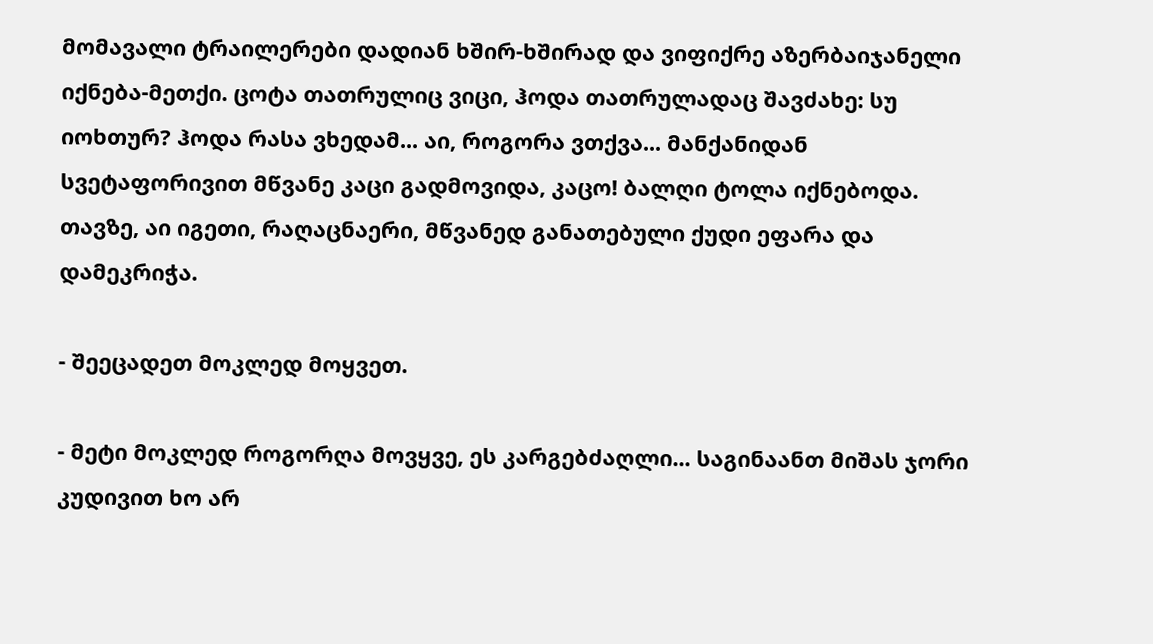მომავალი ტრაილერები დადიან ხშირ-ხშირად და ვიფიქრე აზერბაიჯანელი იქნება-მეთქი. ცოტა თათრულიც ვიცი, ჰოდა თათრულადაც შავძახე: სუ იოხთურ? ჰოდა რასა ვხედამ... აი, როგორა ვთქვა... მანქანიდან სვეტაფორივით მწვანე კაცი გადმოვიდა, კაცო! ბალღი ტოლა იქნებოდა. თავზე, აი იგეთი, რაღაცნაერი, მწვანედ განათებული ქუდი ეფარა და დამეკრიჭა.

- შეეცადეთ მოკლედ მოყვეთ.

- მეტი მოკლედ როგორღა მოვყვე, ეს კარგებძაღლი... საგინაანთ მიშას ჯორი კუდივით ხო არ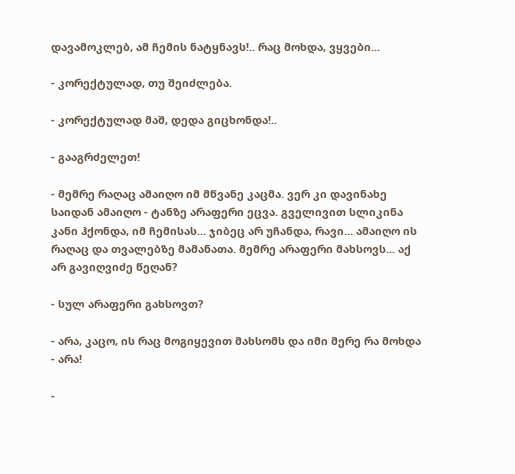დავამოკლებ, ამ ჩემის ნატყნავს!.. რაც მოხდა, ვყვები...

- კორექტულად, თუ შეიძლება.

- კორექტულად მაშ, დედა გიცხონდა!..

- გააგრძელეთ!

- მემრე რაღაც ამაიღო იმ მწვანე კაცმა. ვერ კი დავინახე საიდან ამაიღო - ტანზე არაფერი ეცვა. გველივით სლიკინა კანი ჰქონდა, იმ ჩემისას... ჯიბეც არ უჩანდა, რავი... ამაიღო ის რაღაც და თვალებზე მამანათა. მემრე არაფერი მახსოვს... აქ არ გავიღვიძე წეღან?

- სულ არაფერი გახსოვთ?

- არა, კაცო, ის რაც მოგიყევით მახსომს და იმი მერე რა მოხდა - არა!

-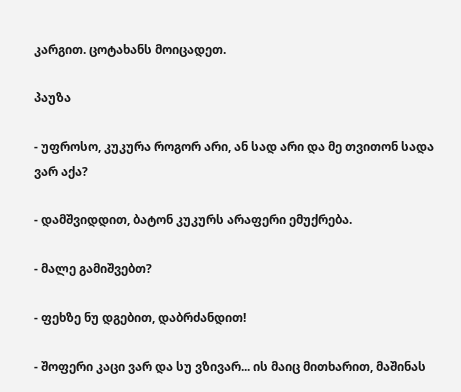კარგით. ცოტახანს მოიცადეთ.

პაუზა

- უფროსო, კუკურა როგორ არი, ან სად არი და მე თვითონ სადა ვარ აქა?

- დამშვიდდით, ბატონ კუკურს არაფერი ემუქრება.

- მალე გამიშვებთ?

- ფეხზე ნუ დგებით, დაბრძანდით!

- შოფერი კაცი ვარ და სუ ვზივარ... ის მაიც მითხარით, მაშინას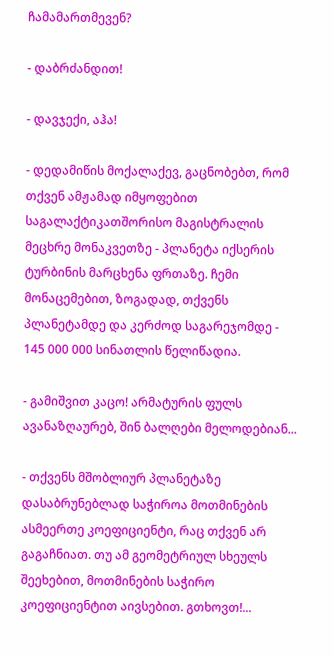ჩამამართმევენ?

- დაბრძანდით!

- დავჯექი, აჰა!

- დედამიწის მოქალაქევ, გაცნობებთ, რომ თქვენ ამჟამად იმყოფებით საგალაქტიკათშორისო მაგისტრალის მეცხრე მონაკვეთზე - პლანეტა იქსერის ტურბინის მარცხენა ფრთაზე. ჩემი მონაცემებით, ზოგადად, თქვენს პლანეტამდე და კერძოდ საგარეჯომდე - 145 000 000 სინათლის წელიწადია.

- გამიშვით კაცო! არმატურის ფულს ავანაზღაურებ, შინ ბალღები მელოდებიან...

- თქვენს მშობლიურ პლანეტაზე დასაბრუნებლად საჭიროა მოთმინების ასმეერთე კოეფიციენტი, რაც თქვენ არ გაგაჩნიათ. თუ ამ გეომეტრიულ სხეულს შეეხებით, მოთმინების საჭირო კოეფიციენტით აივსებით. გთხოვთ!...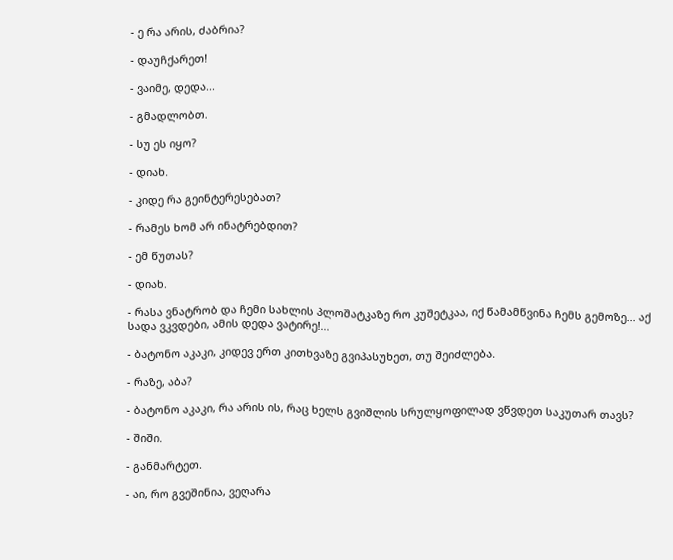- ე რა არის, ძაბრია?

- დაუჩქარეთ!

- ვაიმე, დედა...

- გმადლობთ.

- სუ ეს იყო?

- დიახ.

- კიდე რა გეინტერესებათ?

- რამეს ხომ არ ინატრებდით?

- ემ წუთას?

- დიახ.

- რასა ვნატრობ და ჩემი სახლის პლოშატკაზე რო კუშეტკაა, იქ წამამწვინა ჩემს გემოზე... აქ სადა ვკვდები, ამის დედა ვატირე!...

- ბატონო აკაკი, კიდევ ერთ კითხვაზე გვიპასუხეთ, თუ შეიძლება.

- რაზე, აბა?

- ბატონო აკაკი, რა არის ის, რაც ხელს გვიშლის სრულყოფილად ვწვდეთ საკუთარ თავს?

- შიში.

- განმარტეთ.

- აი, რო გვეშინია, ვეღარა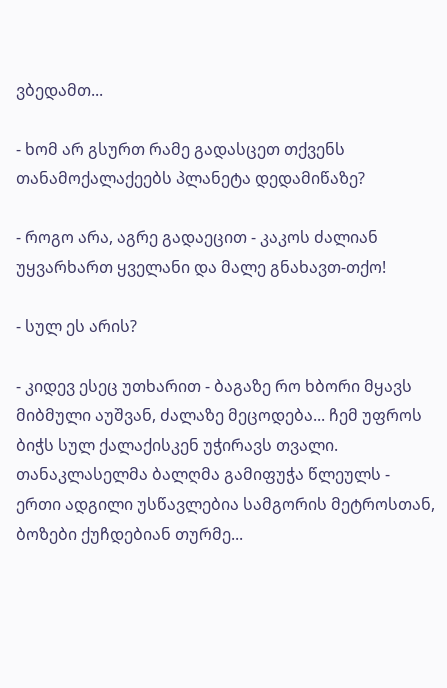ვბედამთ...

- ხომ არ გსურთ რამე გადასცეთ თქვენს თანამოქალაქეებს პლანეტა დედამიწაზე?

- როგო არა, აგრე გადაეცით - კაკოს ძალიან უყვარხართ ყველანი და მალე გნახავთ-თქო!

- სულ ეს არის?

- კიდევ ესეც უთხარით - ბაგაზე რო ხბორი მყავს მიბმული აუშვან, ძალაზე მეცოდება... ჩემ უფროს ბიჭს სულ ქალაქისკენ უჭირავს თვალი. თანაკლასელმა ბალღმა გამიფუჭა წლეულს - ერთი ადგილი უსწავლებია სამგორის მეტროსთან, ბოზები ქუჩდებიან თურმე...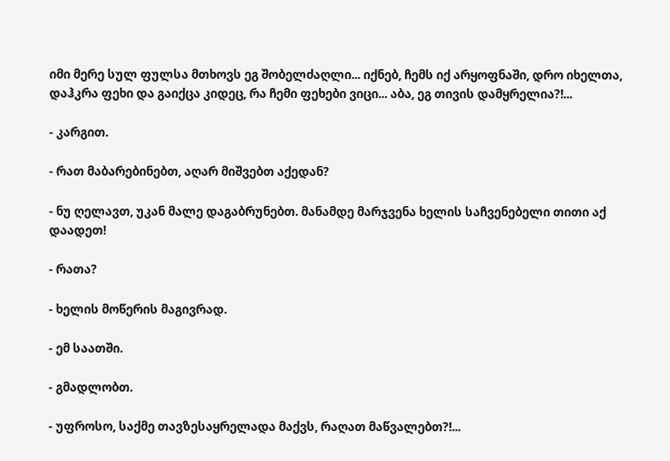იმი მერე სულ ფულსა მთხოვს ეგ შობელძაღლი... იქნებ, ჩემს იქ არყოფნაში, დრო იხელთა, დაჰკრა ფეხი და გაიქცა კიდეც, რა ჩემი ფეხები ვიცი... აბა, ეგ თივის დამყრელია?!...

- კარგით.

- რათ მაბარებინებთ, აღარ მიშვებთ აქედან?

- ნუ ღელავთ, უკან მალე დაგაბრუნებთ. მანამდე მარჯვენა ხელის საჩვენებელი თითი აქ დაადეთ!

- რათა?

- ხელის მოწერის მაგივრად.

- ემ საათში.

- გმადლობთ.

- უფროსო, საქმე თავზესაყრელადა მაქვს, რაღათ მაწვალებთ?!...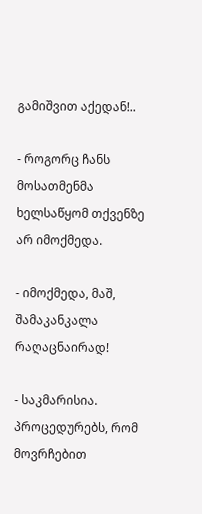გამიშვით აქედან!..

- როგორც ჩანს მოსათმენმა ხელსაწყომ თქვენზე არ იმოქმედა.

- იმოქმედა, მაშ, შამაკანკალა რაღაცნაირად!

- საკმარისია. პროცედურებს, რომ მოვრჩებით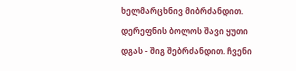ხელმარცხნივ მიბრძანდით. დერეფნის ბოლოს შავი ყუთი დგას - შიგ შებრძანდით. ჩვენი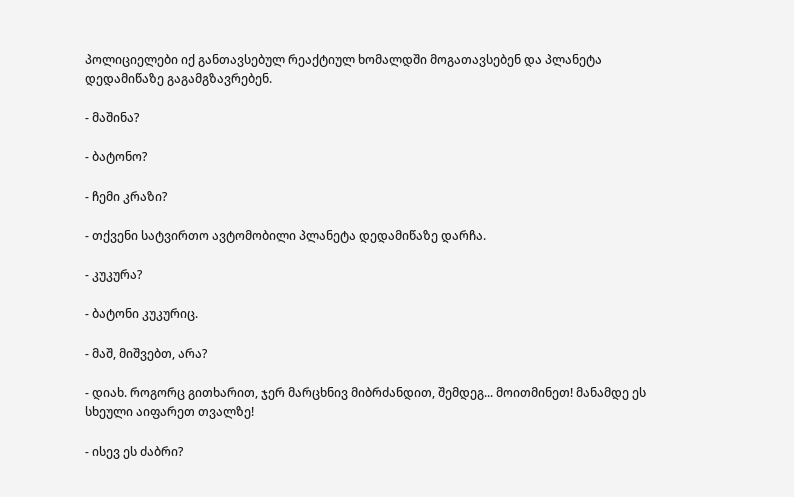პოლიციელები იქ განთავსებულ რეაქტიულ ხომალდში მოგათავსებენ და პლანეტა დედამიწაზე გაგამგზავრებენ.

- მაშინა?

- ბატონო?

- ჩემი კრაზი?

- თქვენი სატვირთო ავტომობილი პლანეტა დედამიწაზე დარჩა.

- კუკურა?

- ბატონი კუკურიც.

- მაშ, მიშვებთ, არა?

- დიახ. როგორც გითხარით, ჯერ მარცხნივ მიბრძანდით, შემდეგ... მოითმინეთ! მანამდე ეს სხეული აიფარეთ თვალზე!

- ისევ ეს ძაბრი?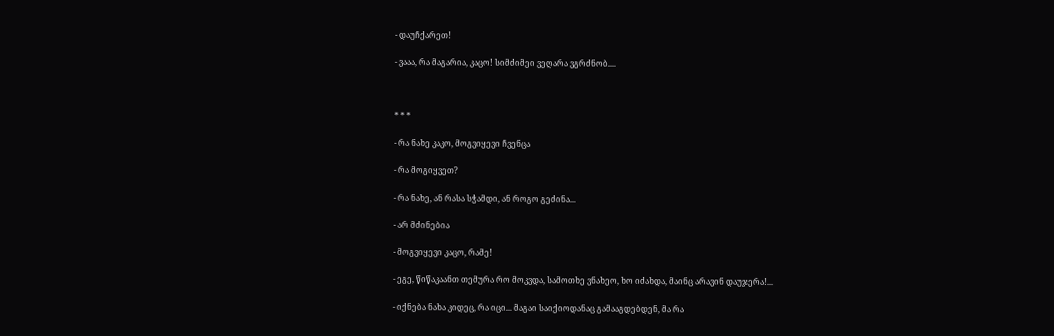- დაუჩქარეთ!

- ვააა, რა მაგარია, კაცო! სიმძიმეი ვეღარა ვგრძნობ....



* * *

- რა ნახე კაკო, მოგვიყევი ჩვენცა

- რა მოგიყვეთ?

- რა ნახე, ან რასა სჭამდი, ან როგო გეძინა...

- არ მძინებია

- მოგვიყევი კაცო, რამე!

- ეგე, წიწაკაანთ თემურა რო მოკვდა, სამოთხე ვნახეო, ხო იძახდა, მაინც არავინ დაუჯერა!...

- იქნება ნახა კიდეც, რა იცი... მაგაი საიქიოდანაც გამააგდებდენ, მა რა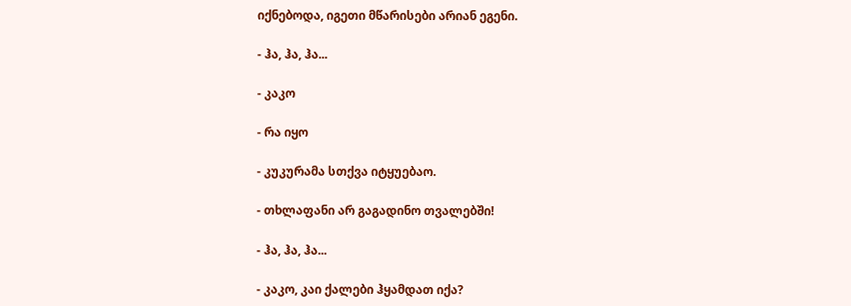იქნებოდა, იგეთი მწარისები არიან ეგენი.

- ჰა, ჰა, ჰა...

- კაკო

- რა იყო

- კუკურამა სთქვა იტყუებაო.

- თხლაფანი არ გაგადინო თვალებში!

- ჰა, ჰა, ჰა...

- კაკო, კაი ქალები ჰყამდათ იქა?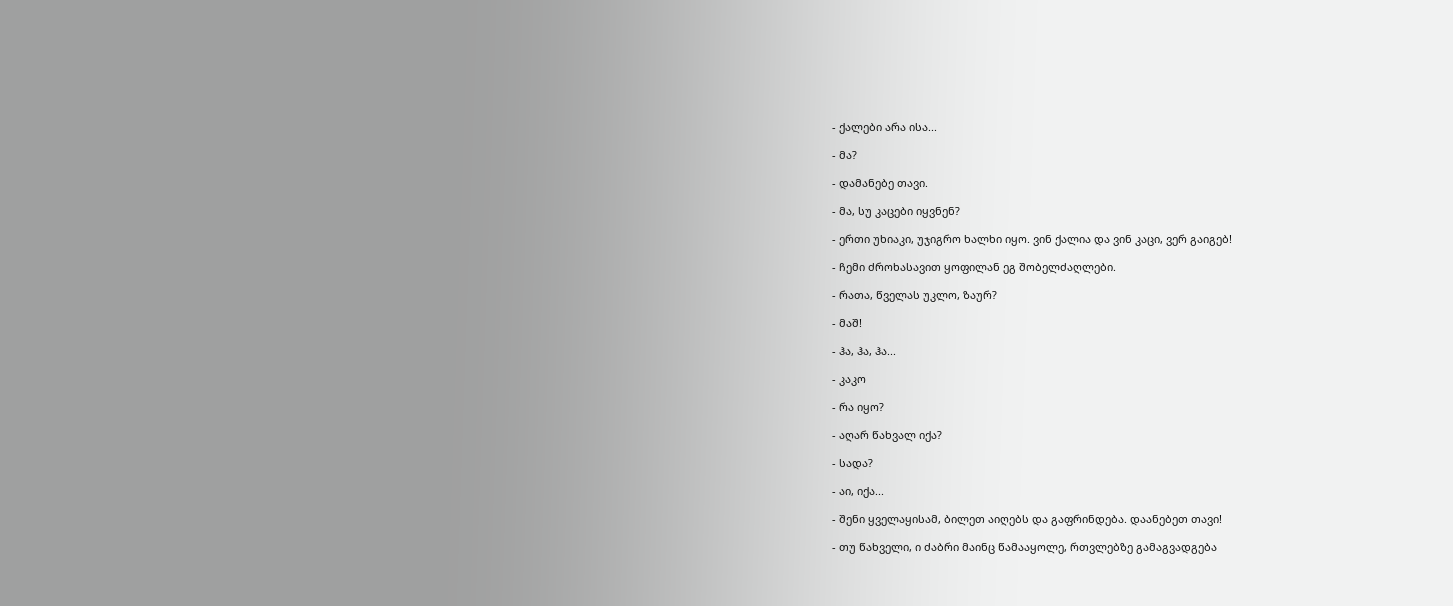- ქალები არა ისა...

- მა?

- დამანებე თავი.

- მა, სუ კაცები იყვნენ?

- ერთი უხიაკი, უჯიგრო ხალხი იყო. ვინ ქალია და ვინ კაცი, ვერ გაიგებ!

- ჩემი ძროხასავით ყოფილან ეგ შობელძაღლები.

- რათა, წველას უკლო, ზაურ?

- მაშ!

- ჰა, ჰა, ჰა...

- კაკო

- რა იყო?

- აღარ წახვალ იქა?

- სადა?

- აი, იქა...

- შენი ყველაყისამ, ბილეთ აიღებს და გაფრინდება. დაანებეთ თავი!

- თუ წახველი, ი ძაბრი მაინც წამააყოლე, რთვლებზე გამაგვადგება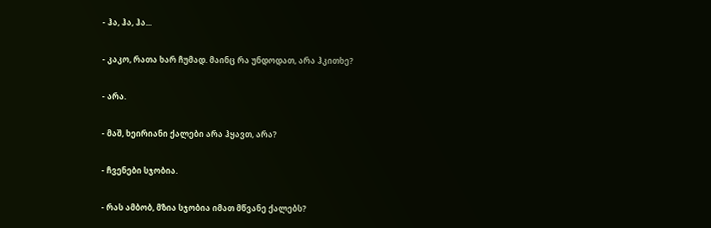- ჰა, ჰა, ჰა...

- კაკო, რათა ხარ ჩუმად. მაინც რა უნდოდათ, არა ჰკითხე?

- არა.

- მაშ, ხეირიანი ქალები არა ჰყავთ, არა?

- ჩვენები სჯობია.

- რას ამბობ, მზია სჯობია იმათ მწვანე ქალებს?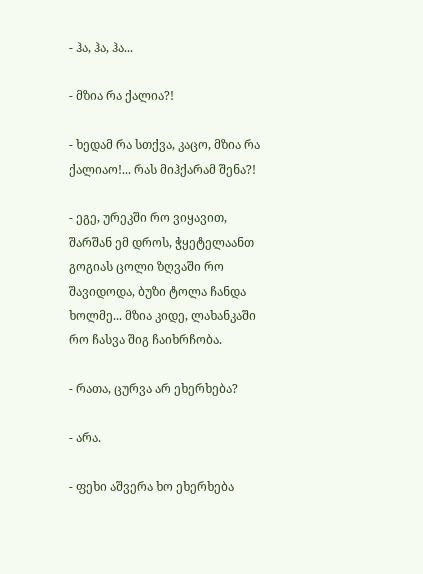- ჰა, ჰა, ჰა...

- მზია რა ქალია?!

- ხედამ რა სთქვა, კაცო, მზია რა ქალიაო!... რას მიჰქარამ შენა?!

- ეგე, ურეკში რო ვიყავით, შარშან ემ დროს, ჭყეტელაანთ გოგიას ცოლი ზღვაში რო შავიდოდა, ბუზი ტოლა ჩანდა ხოლმე... მზია კიდე, ლახანკაში რო ჩასვა შიგ ჩაიხრჩობა.

- რათა, ცურვა არ ეხერხება?

- არა.

- ფეხი აშვერა ხო ეხერხება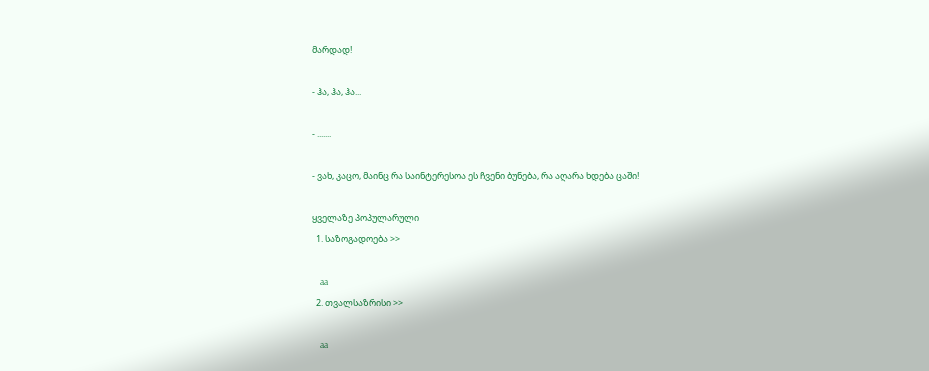მარდად!

- ჰა, ჰა, ჰა...

- .......

- ვახ, კაცო, მაინც რა საინტერესოა ეს ჩვენი ბუნება, რა აღარა ხდება ცაში!

ყველაზე პოპულარული
  1. საზოგადოება >>

    aa
  2. თვალსაზრისი >>

    aa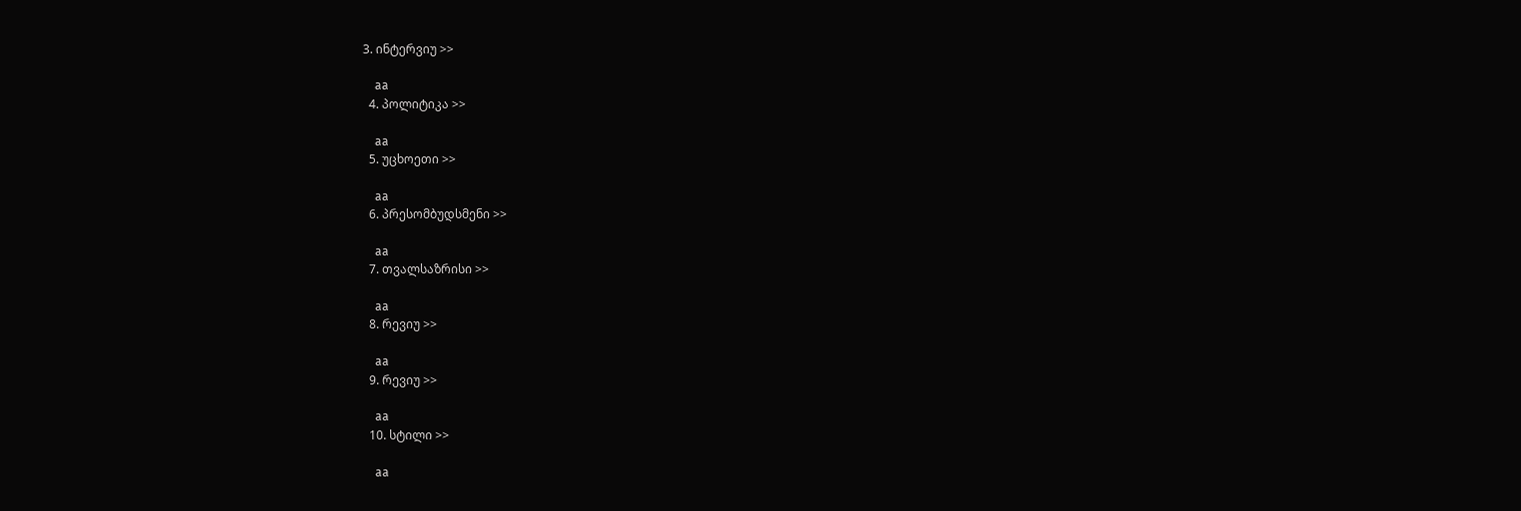3. ინტერვიუ >>

    aa
  4. პოლიტიკა >>

    aa
  5. უცხოეთი >>

    aa
  6. პრესომბუდსმენი >>

    aa
  7. თვალსაზრისი >>

    aa
  8. რევიუ >>

    aa
  9. რევიუ >>

    aa
  10. სტილი >>

    aa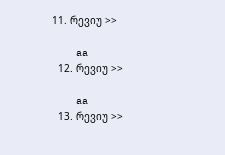11. რევიუ >>

    aa
  12. რევიუ >>

    aa
  13. რევიუ >>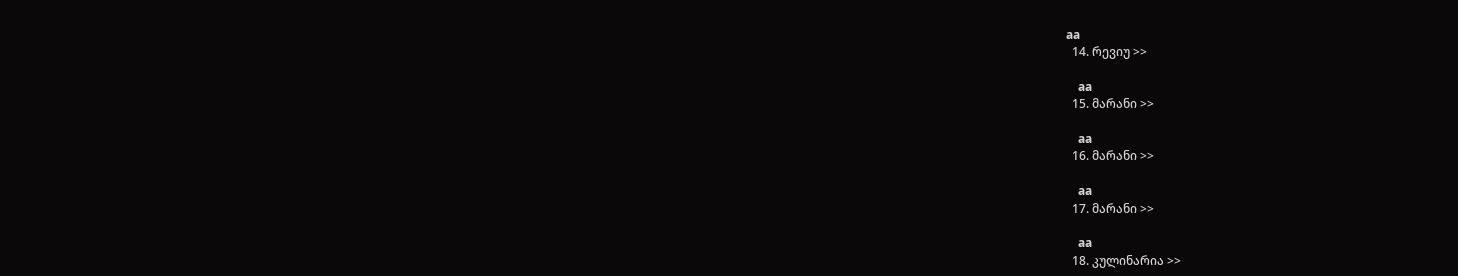aa
  14. რევიუ >>

    aa
  15. მარანი >>

    aa
  16. მარანი >>

    aa
  17. მარანი >>

    aa
  18. კულინარია >>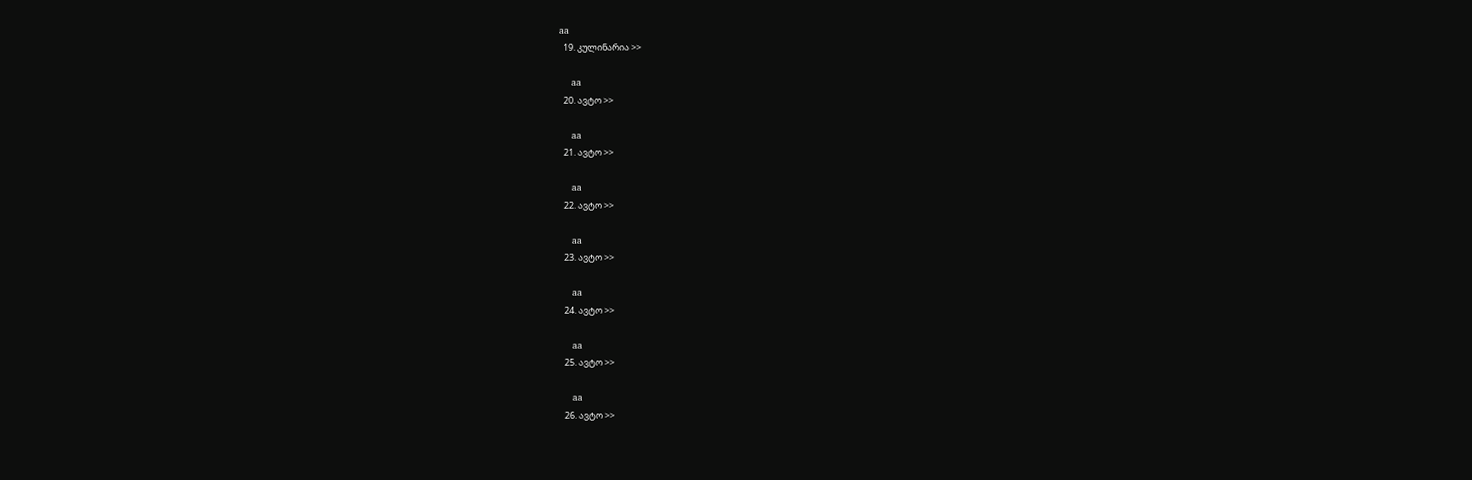aa
  19. კულინარია >>

    aa
  20. ავტო >>

    aa
  21. ავტო >>

    aa
  22. ავტო >>

    aa
  23. ავტო >>

    aa
  24. ავტო >>

    aa
  25. ავტო >>

    aa
  26. ავტო >>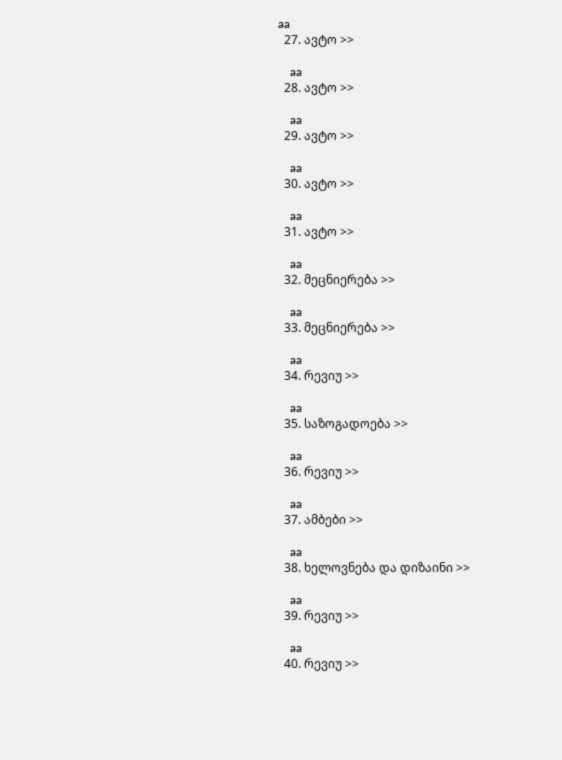aa
  27. ავტო >>

    aa
  28. ავტო >>

    aa
  29. ავტო >>

    aa
  30. ავტო >>

    aa
  31. ავტო >>

    aa
  32. მეცნიერება >>

    aa
  33. მეცნიერება >>

    aa
  34. რევიუ >>

    aa
  35. საზოგადოება >>

    aa
  36. რევიუ >>

    aa
  37. ამბები >>

    aa
  38. ხელოვნება და დიზაინი >>

    aa
  39. რევიუ >>

    aa
  40. რევიუ >>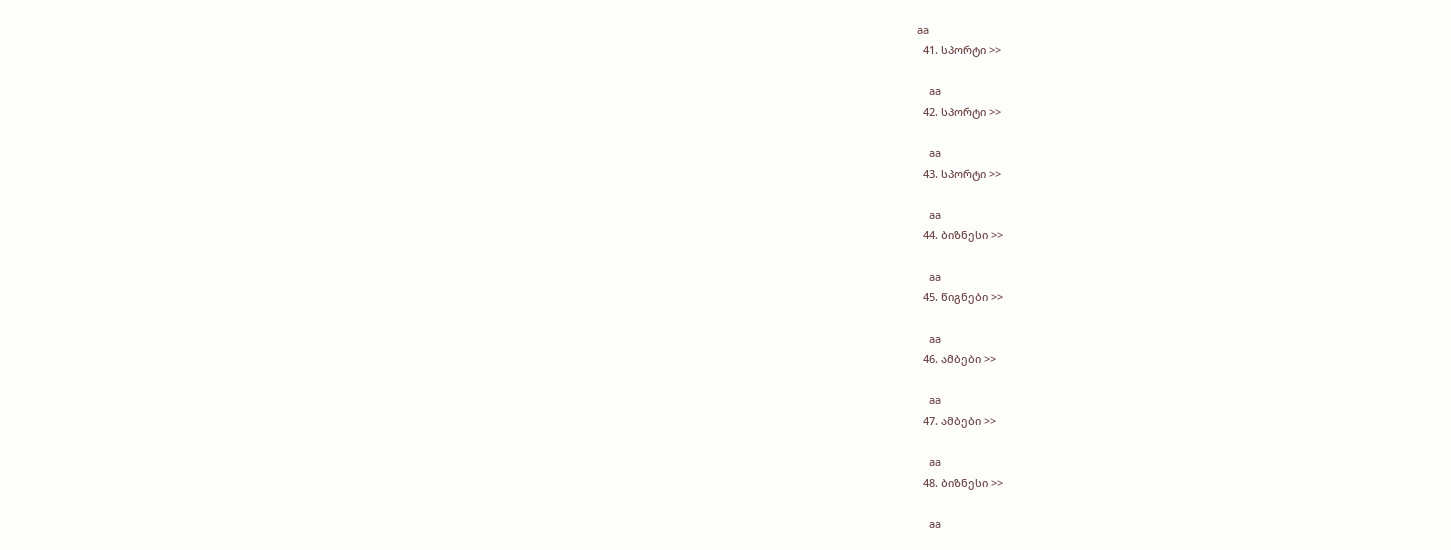aa
  41. სპორტი >>

    aa
  42. სპორტი >>

    aa
  43. სპორტი >>

    aa
  44. ბიზნესი >>

    aa
  45. წიგნები >>

    aa
  46. ამბები >>

    aa
  47. ამბები >>

    aa
  48. ბიზნესი >>

    aa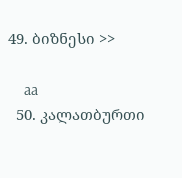49. ბიზნესი >>

    aa
  50. კალათბურთი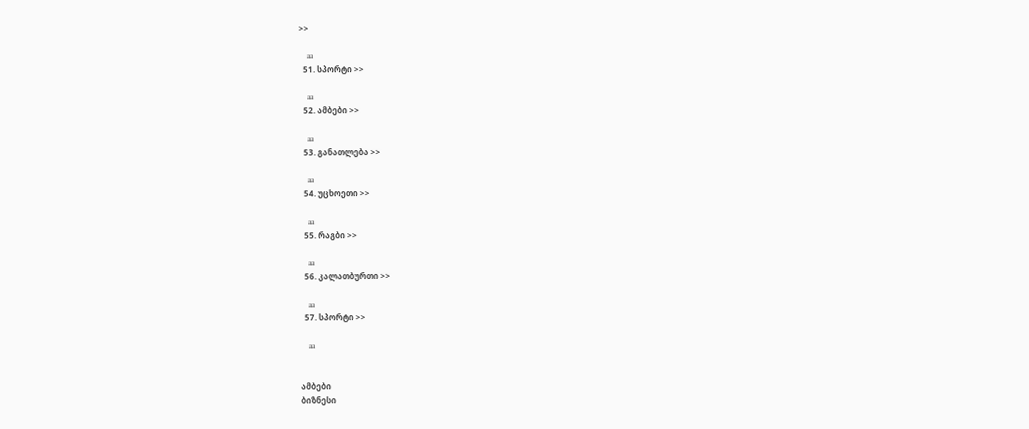>>

    aa
  51. სპორტი >>

    aa
  52. ამბები >>

    aa
  53. განათლება >>

    aa
  54. უცხოეთი >>

    aa
  55. რაგბი >>

    aa
  56. კალათბურთი >>

    aa
  57. სპორტი >>

    aa


ამბები
ბიზნესი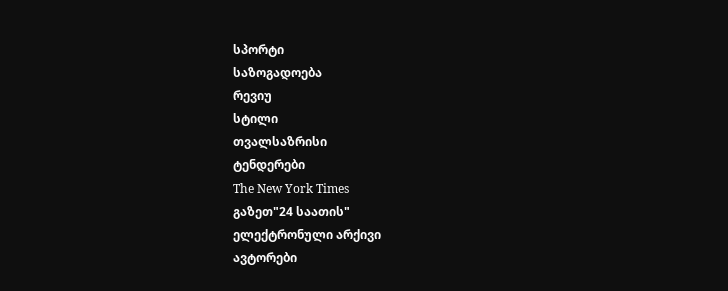სპორტი
საზოგადოება
რევიუ
სტილი
თვალსაზრისი
ტენდერები
The New York Times
გაზეთ"24 საათის"
ელექტრონული არქივი
ავტორები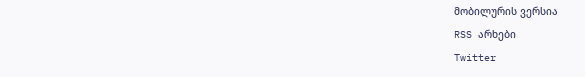მობილურის ვერსია
RSS არხები
Twitter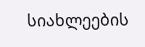სიახლეების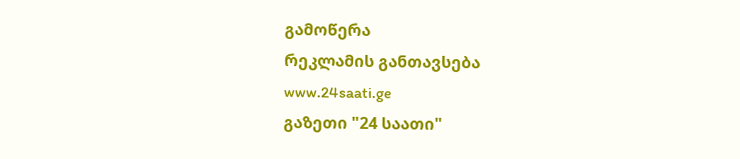გამოწერა
რეკლამის განთავსება
www.24saati.ge
გაზეთი "24 საათი"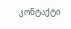კონტაქტი